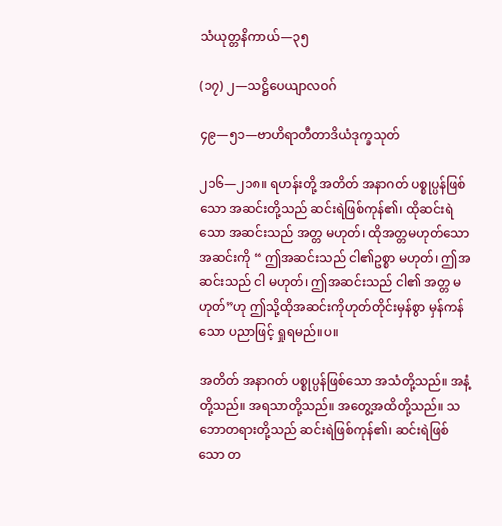သံယုတ္တနိကာယ်—၃၅

(၁၇) ၂—သဋ္ဌိပေယျာလဝဂ်

၄၉—၅၁—ဗာဟိရာတီတာဒိယံဒုက္ခသုတ်

၂၁၆—၂၁၈။ ရဟန်းတို့ အတိတ် အနာဂတ် ပစ္စုပ္ပန်ဖြစ်သော အဆင်းတို့သည် ဆင်းရဲဖြစ်ကုန်၏၊ ထိုဆင်းရဲသော အဆင်းသည် အတ္တ မဟုတ်၊ ထိုအတ္တမဟုတ်သော အဆင်းကို “ ဤအဆင်းသည် ငါ၏ဥစ္စာ မဟုတ်၊ ဤအဆင်းသည် ငါ မဟုတ်၊ ဤအဆင်းသည် ငါ၏ အတ္တ မဟုတ်”ဟု ဤသို့ထိုအဆင်းကိုဟုတ်တိုင်းမှန်စွာ မှန်ကန်သော ပညာဖြင့် ရှုရမည်။ပ။

အတိတ် အနာဂတ် ပစ္စုပ္ပန်ဖြစ်သော အသံတို့သည်။ အနံ့တို့သည်။ အရသာတို့သည်။ အတွေ့အထိတို့သည်။ သဘောတရားတို့သည် ဆင်းရဲဖြစ်ကုန်၏၊ ဆင်းရဲဖြစ်သော တ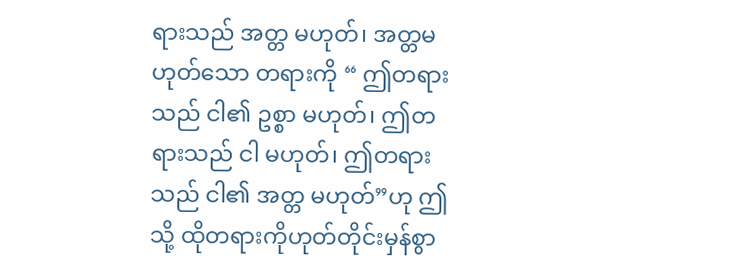ရားသည် အတ္တ မဟုတ်၊ အတ္တမဟုတ်သော တရားကို “ ဤတရားသည် ငါ၏ ဥစ္စာ မဟုတ်၊ ဤတရားသည် ငါ မဟုတ်၊ ဤတရားသည် ငါ၏ အတ္တ မဟုတ်”ဟု ဤသို့ ထိုတရားကိုဟုတ်တိုင်းမှန်စွာ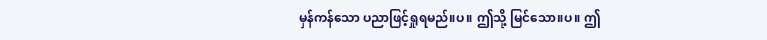မှန်ကန်သော ပညာဖြင့်ရှုရမည်။ပ။ ဤသို့ မြင်သော။ပ။ ဤ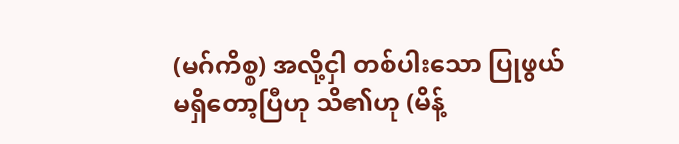(မဂ်ကိစ္စ) အလို့ငှါ တစ်ပါးသော ပြုဖွယ် မရှိတော့ပြီဟု သိ၏ဟု (မိန့်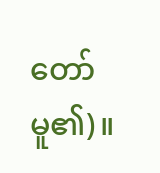တော်မူ၏)။